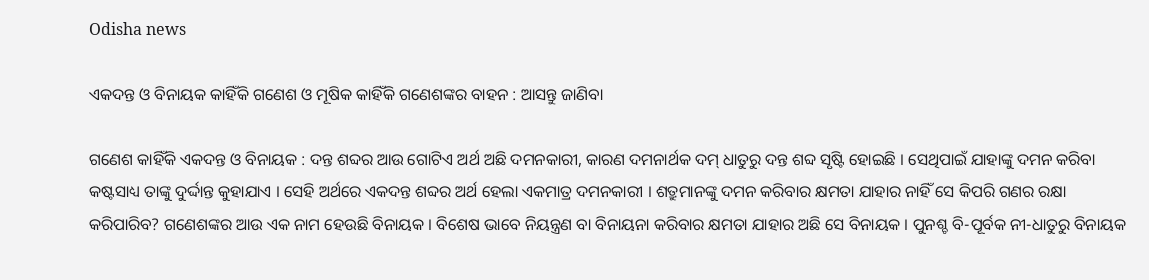Odisha news

ଏକଦନ୍ତ ଓ ବିନାୟକ କାହିଁକି ଗଣେଶ ଓ ମୂଷିକ କାହିଁକି ଗଣେଶଙ୍କର ବାହନ : ଆସନ୍ତୁ ଜାଣିବା

ଗଣେଶ କାହିଁକି ଏକଦନ୍ତ ଓ ବିନାୟକ : ଦନ୍ତ ଶବ୍ଦର ଆଉ ଗୋଟିଏ ଅର୍ଥ ଅଛି ଦମନକାରୀ, କାରଣ ଦମନାର୍ଥକ ଦମ୍ ଧାତୁରୁ ଦନ୍ତ ଶବ୍ଦ ସୃଷ୍ଟି ହୋଇଛି । ସେଥିପାଇଁ ଯାହାଙ୍କୁ ଦମନ କରିବା କଷ୍ଟସାଧ୍ୟ ତାଙ୍କୁ ଦୁର୍ଦ୍ଦାନ୍ତ କୁହାଯାଏ । ସେହି ଅର୍ଥରେ ଏକଦନ୍ତ ଶବ୍ଦର ଅର୍ଥ ହେଲା ଏକମାତ୍ର ଦମନକାରୀ । ଶତ୍ରୁମାନଙ୍କୁ ଦମନ କରିବାର କ୍ଷମତା ଯାହାର ନାହିଁ ସେ କିପରି ଗଣର ରକ୍ଷା କରିପାରିବ? ଗଣେଶଙ୍କର ଆଉ ଏକ ନାମ ହେଉଛି ବିନାୟକ । ବିଶେଷ ଭାବେ ନିୟନ୍ତ୍ରଣ ବା ବିନାୟନା କରିବାର କ୍ଷମତା ଯାହାର ଅଛି ସେ ବିନାୟକ । ପୁନଶ୍ଚ ବି-ପୂର୍ବକ ନୀ-ଧାତୁରୁ ବିନାୟକ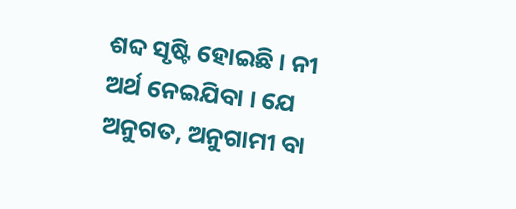ଶବ୍ଦ ସୃଷ୍ଟି ହୋଇଛି । ନୀ ଅର୍ଥ ନେଇଯିବା । ଯେ ଅନୁଗତ, ଅନୁଗାମୀ ବା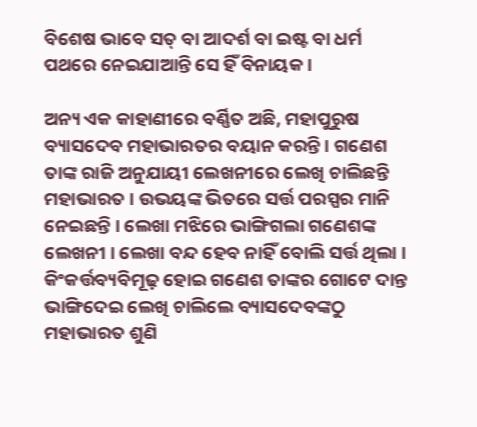ବିଶେଷ ଭାବେ ସତ୍ ବା ଆଦର୍ଶ ବା ଇଷ୍ଟ ବା ଧର୍ମ ପଥରେ ନେଇଯାଆନ୍ତି ସେ ହିଁ ବିନାୟକ ।

ଅନ୍ୟ ଏକ କାହାଣୀରେ ବର୍ଣ୍ଣିତ ଅଛି, ମହାପୁରୁଷ ବ୍ୟାସଦେବ ମହାଭାରତର ବୟାନ କରନ୍ତି । ଗଣେଶ ତାଙ୍କ ରାଜି ଅନୁଯାୟୀ ଲେଖନୀରେ ଲେଖି ଚାଲିଛନ୍ତି ମହାଭାରତ । ଉଭୟଙ୍କ ଭିତରେ ସର୍ତ୍ତ ପରସ୍ପର ମାନି ନେଇଛନ୍ତି । ଲେଖା ମଝିରେ ଭାଙ୍ଗିଗଲା ଗଣେଶଙ୍କ ଲେଖନୀ । ଲେଖା ବନ୍ଦ ହେବ ନାହିଁ ବୋଲି ସର୍ତ୍ତ ଥିଲା । କିଂକର୍ତ୍ତବ୍ୟବିମୂଢ଼ ହୋଇ ଗଣେଶ ତାଙ୍କର ଗୋଟେ ଦାନ୍ତ ଭାଙ୍ଗିଦେଇ ଲେଖି ଚାଲିଲେ ବ୍ୟାସଦେବଙ୍କଠୁ ମହାଭାରତ ଶୁଣି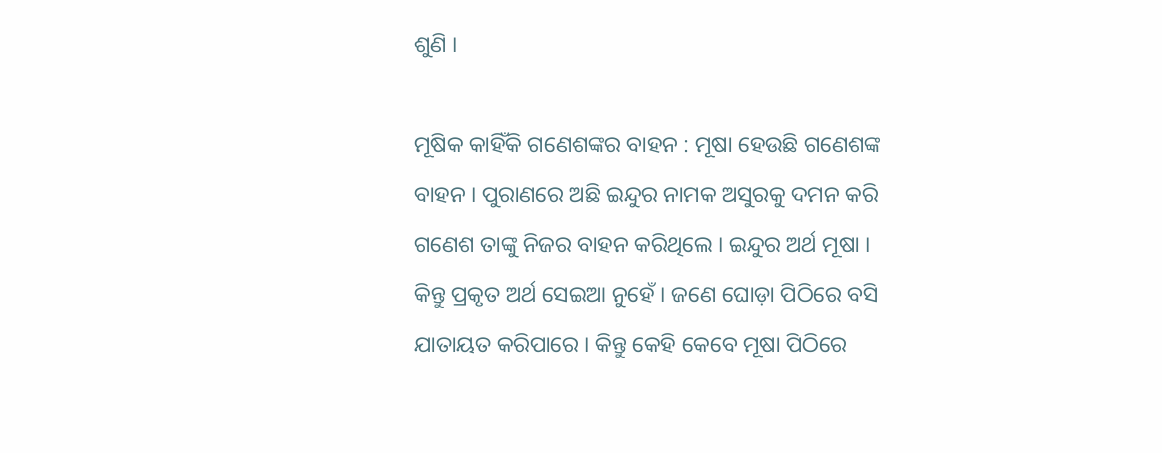ଶୁଣି ।

ମୂଷିକ କାହିଁକି ଗଣେଶଙ୍କର ବାହନ : ମୂଷା ହେଉଛି ଗଣେଶଙ୍କ ବାହନ । ପୁରାଣରେ ଅଛି ଇନ୍ଦୁର ନାମକ ଅସୁରକୁ ଦମନ କରି ଗଣେଶ ତାଙ୍କୁ ନିଜର ବାହନ କରିଥିଲେ । ଇନ୍ଦୁର ଅର୍ଥ ମୂଷା । କିନ୍ତୁ ପ୍ରକୃତ ଅର୍ଥ ସେଇଆ ନୁହେଁ । ଜଣେ ଘୋଡ଼ା ପିଠିରେ ବସି ଯାତାୟତ କରିପାରେ । କିନ୍ତୁ କେହି କେବେ ମୂଷା ପିଠିରେ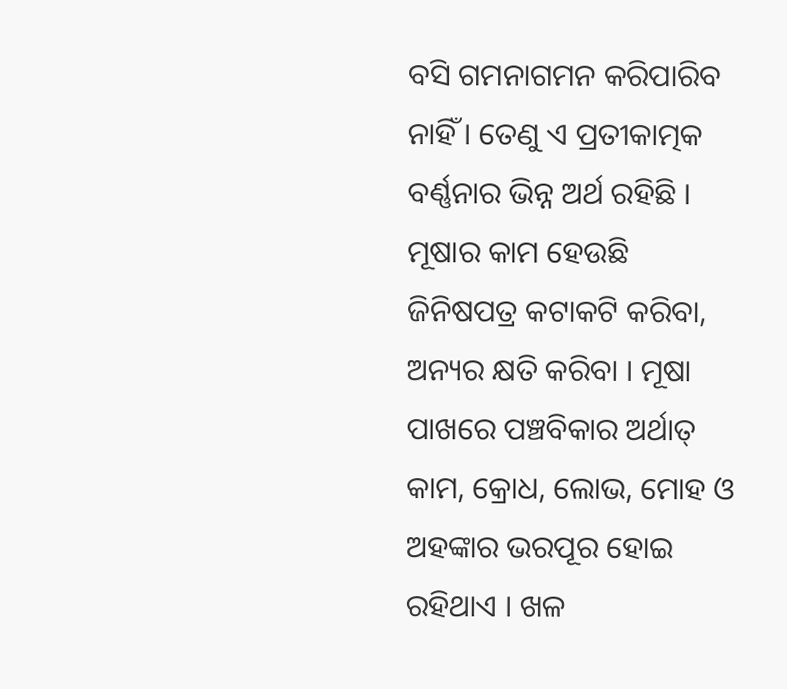ବସି ଗମନାଗମନ କରିପାରିବ ନାହିଁ । ତେଣୁ ଏ ପ୍ରତୀକାତ୍ମକ ବର୍ଣ୍ଣନାର ଭିନ୍ନ ଅର୍ଥ ରହିଛି । ମୂଷାର କାମ ହେଉଛି ଜିନିଷପତ୍ର କଟାକଟି କରିବା, ଅନ୍ୟର କ୍ଷତି କରିବା । ମୂଷା ପାଖରେ ପଞ୍ଚବିକାର ଅର୍ଥାତ୍ କାମ, କ୍ରୋଧ, ଲୋଭ, ମୋହ ଓ ଅହଙ୍କାର ଭରପୂର ହୋଇ ରହିଥାଏ । ଖଳ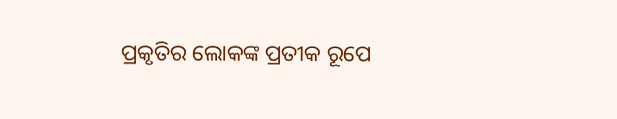ପ୍ରକୃତିର ଲୋକଙ୍କ ପ୍ରତୀକ ରୂପେ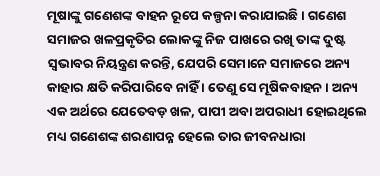ମୂଷାଙ୍କୁ ଗଣେଶଙ୍କ ବାହନ ରୂପେ କଳ୍ପନା କରାଯାଇଛି । ଗଣେଶ ସମାଜର ଖଳପ୍ରକୃତିର ଲୋକଙ୍କୁ ନିଜ ପାଖରେ ରଖି ତାଙ୍କ ଦୁଷ୍ଟ ସ୍ୱଭାବର ନିୟନ୍ତ୍ରଣ କରନ୍ତି, ଯେପରି ସେମାନେ ସମାଜରେ ଅନ୍ୟ କାହାର କ୍ଷତି କରିପାରିବେ ନାହିଁ । ତେଣୁ ସେ ମୂଷିକବାହନ । ଅନ୍ୟ ଏକ ଅର୍ଥରେ ଯେତେବଡ଼ ଖଳ, ପାପୀ ଅବା ଅପରାଧୀ ହୋଇଥିଲେ ମଧ୍ୟ ଗଣେଶଙ୍କ ଶରଣାପନ୍ନ ହେଲେ ତାର ଜୀବନଧାରା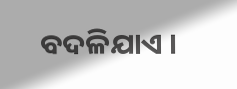ବଦଳିଯାଏ ।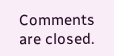Comments are closed.